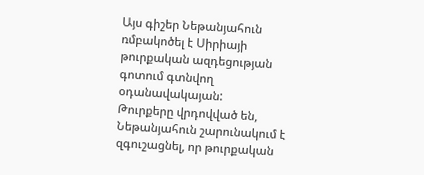Այս գիշեր Նեթանյահուն ռմբակոծել է Սիրիայի թուրքական ազդեցության գոտում գտնվող օդանավակայան:
Թուրքերը վրդովված են, Նեթանյահուն շարունակում է զգուշացնել, որ թուրքական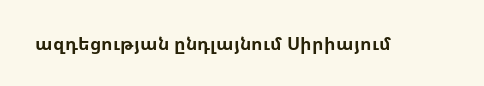ազդեցության ընդլայնում Սիրիայում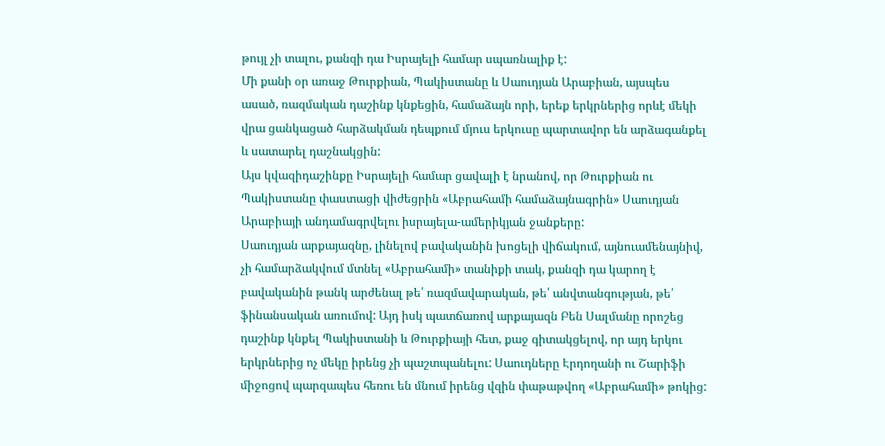թույլ չի տալու, քանզի դա Իսրայելի համար սպառնալիք է:
Մի քանի օր առաջ Թուրքիան, Պակիստանը և Սաուդյան Արաբիան, այսպես ասած, ռազմական դաշինք կնքեցին, համաձայն որի, երեք երկրներից որևէ մեկի վրա ցանկացած հարձակման դեպքում մյուս երկուսը պարտավոր են արձագանքել և սատարել դաշնակցին:
Այս կվազիդաշինքը Իսրայելի համար ցավալի է նրանով, որ Թուրքիան ու Պակիստանը փաստացի վիժեցրին «Աբրահամի համաձայնագրին» Սաուդյան Արաբիայի անդամագրվելու իսրայելա-ամերիկյան ջանքերը:
Սաուդյան արքայազնը, լինելով բավականին խոցելի վիճակում, այնուամենայնիվ, չի համարձակվում մտնել «Աբրահամի» տանիքի տակ, քանզի դա կարող է բավականին թանկ արժենալ թե՛ ռազմավարական, թե՛ անվտանգության, թե՛ ֆինանսական առումով: Այդ իսկ պատճառով արքայազն Բեն Սալմանը որոշեց դաշինք կնքել Պակիստանի և Թուրքիայի հետ, քաջ գիտակցելով, որ այդ երկու երկրներից ոչ մեկը իրենց չի պաշտպանելու: Սաուդները Էրդողանի ու Շարիֆի միջոցով պարզապես հեռու են մնում իրենց վզին փաթաթվող «Աբրահամի» թոկից: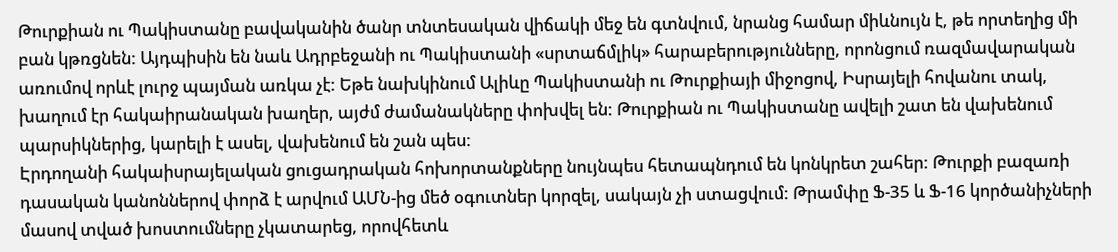Թուրքիան ու Պակիստանը բավականին ծանր տնտեսական վիճակի մեջ են գտնվում, նրանց համար միևնույն է, թե որտեղից մի բան կթռցնեն: Այդպիսին են նաև Ադրբեջանի ու Պակիստանի «սրտաճմլիկ» հարաբերությունները, որոնցում ռազմավարական առումով որևէ լուրջ պայման առկա չէ: Եթե նախկինում Ալիևը Պակիստանի ու Թուրքիայի միջոցով, Իսրայելի հովանու տակ, խաղում էր հակաիրանական խաղեր, այժմ ժամանակները փոխվել են: Թուրքիան ու Պակիստանը ավելի շատ են վախենում պարսիկներից, կարելի է ասել, վախենում են շան պես:
Էրդողանի հակաիսրայելական ցուցադրական հոխորտանքները նույնպես հետապնդում են կոնկրետ շահեր: Թուրքի բազառի դասական կանոններով փորձ է արվում ԱՄՆ-ից մեծ օգուտներ կորզել, սակայն չի ստացվում: Թրամփը Ֆ-35 և Ֆ-16 կործանիչների մասով տված խոստումները չկատարեց, որովհետև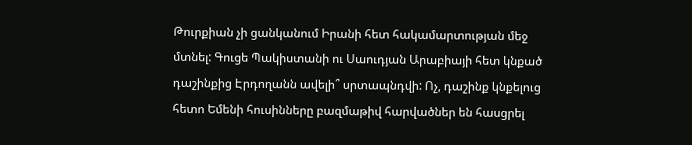Թուրքիան չի ցանկանում Իրանի հետ հակամարտության մեջ մտնել: Գուցե Պակիստանի ու Սաուդյան Արաբիայի հետ կնքած դաշինքից Էրդողանն ավելի՞ սրտապնդվի: Ոչ, դաշինք կնքելուց հետո Եմենի հուսինները բազմաթիվ հարվածներ են հասցրել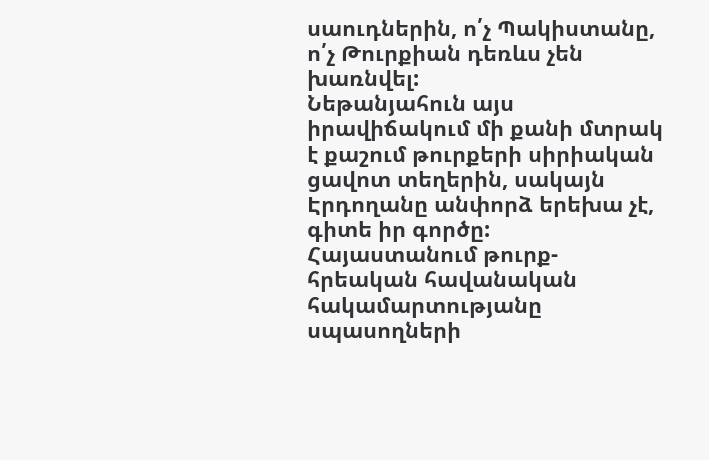սաուդներին, ո՛չ Պակիստանը, ո՛չ Թուրքիան դեռևս չեն խառնվել:
Նեթանյահուն այս իրավիճակում մի քանի մտրակ է քաշում թուրքերի սիրիական ցավոտ տեղերին, սակայն Էրդողանը անփորձ երեխա չէ, գիտե իր գործը:
Հայաստանում թուրք-հրեական հավանական հակամարտությանը սպասողների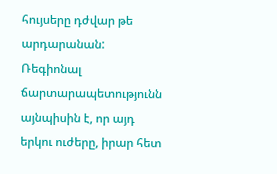հույսերը դժվար թե արդարանան: Ռեգիոնալ ճարտարապետությունն այնպիսին է, որ այդ երկու ուժերը, իրար հետ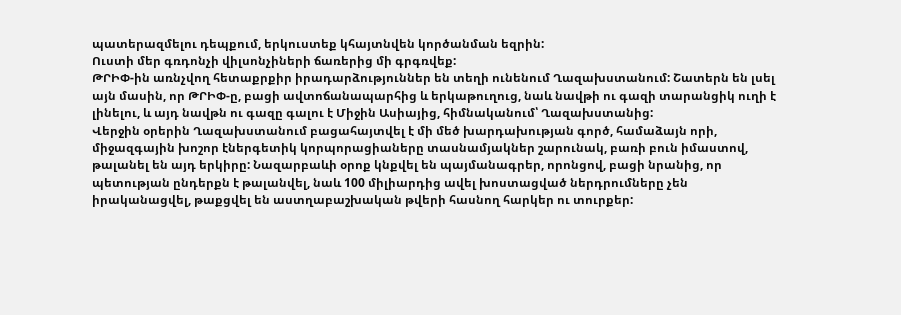պատերազմելու դեպքում, երկուստեք կհայտնվեն կործանման եզրին:
Ուստի մեր գռդոնչի վիլսոնչիների ճառերից մի գրգռվեք:
ԹՐԻՓ-ին առնչվող հետաքրքիր իրադարձություններ են տեղի ունենում Ղազախստանում: Շատերն են լսել այն մասին, որ ԹՐԻՓ-ը, բացի ավտոճանապարհից և երկաթուղուց, նաև նավթի ու գազի տարանցիկ ուղի է լինելու, և այդ նավթն ու գազը գալու է Միջին Ասիայից, հիմնականում՝ Ղազախստանից:
Վերջին օրերին Ղազախստանում բացահայտվել է մի մեծ խարդախության գործ, համաձայն որի, միջազգային խոշոր էներգետիկ կորպորացիաները տասնամյակներ շարունակ, բառի բուն իմաստով, թալանել են այդ երկիրը: Նազարբաևի օրոք կնքվել են պայմանագրեր, որոնցով, բացի նրանից, որ պետության ընդերքն է թալանվել, նաև 100 միլիարդից ավել խոստացված ներդրումները չեն իրականացվել, թաքցվել են աստղաբաշխական թվերի հասնող հարկեր ու տուրքեր: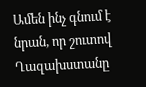Ամեն ինչ գնում է նրան, որ շուտով Ղազախստանը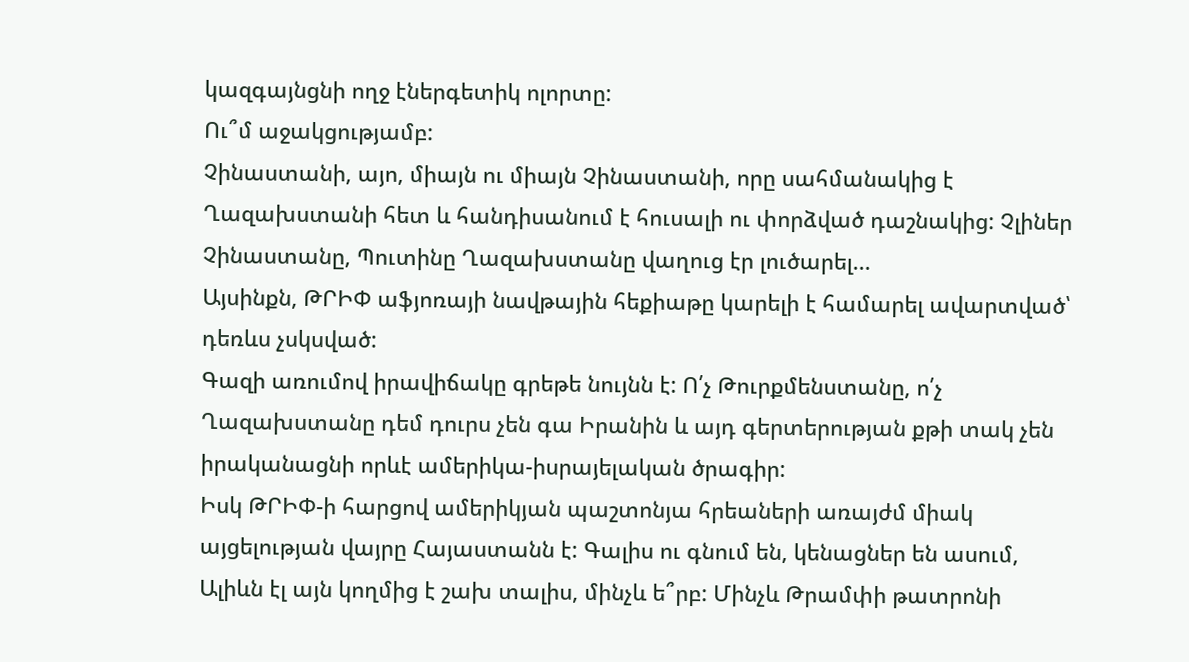կազգայնցնի ողջ էներգետիկ ոլորտը:
Ու՞մ աջակցությամբ:
Չինաստանի, այո, միայն ու միայն Չինաստանի, որը սահմանակից է Ղազախստանի հետ և հանդիսանում է հուսալի ու փորձված դաշնակից: Չլիներ Չինաստանը, Պուտինը Ղազախստանը վաղուց էր լուծարել...
Այսինքն, ԹՐԻՓ աֆյոռայի նավթային հեքիաթը կարելի է համարել ավարտված՝ դեռևս չսկսված:
Գազի առումով իրավիճակը գրեթե նույնն է: Ո՛չ Թուրքմենստանը, ո՛չ Ղազախստանը դեմ դուրս չեն գա Իրանին և այդ գերտերության քթի տակ չեն իրականացնի որևէ ամերիկա-իսրայելական ծրագիր:
Իսկ ԹՐԻՓ-ի հարցով ամերիկյան պաշտոնյա հրեաների առայժմ միակ այցելության վայրը Հայաստանն է: Գալիս ու գնում են, կենացներ են ասում, Ալիևն էլ այն կողմից է շախ տալիս, մինչև ե՞րբ: Մինչև Թրամփի թատրոնի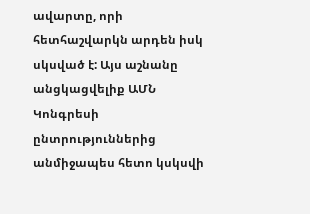ավարտը, որի հետհաշվարկն արդեն իսկ սկսված է: Այս աշնանը անցկացվելիք ԱՄՆ Կոնգրեսի ընտրություններից անմիջապես հետո կսկսվի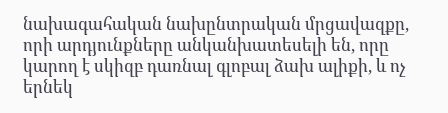նախագահական նախընտրական մրցավազքը, որի արդյունքները անկանխատեսելի են, որը կարող է սկիզբ դառնալ գլոբալ ձախ ալիքի, և ոչ երնեկ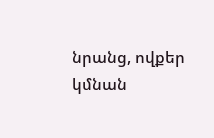նրանց, ովքեր կմնան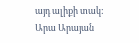այդ ալիքի տակ:
Արա Արայան